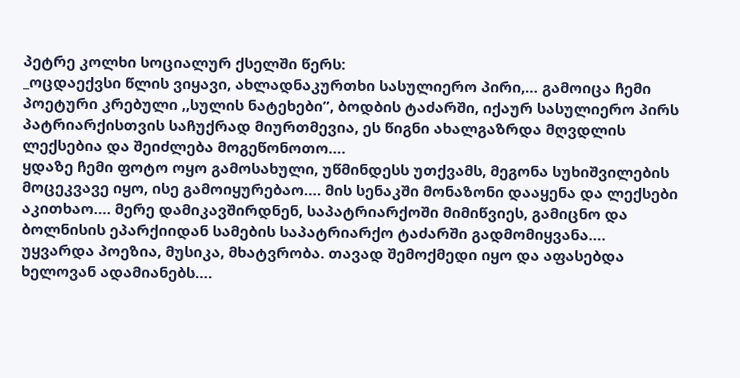პეტრე კოლხი სოციალურ ქსელში წერს:
_ოცდაექვსი წლის ვიყავი, ახლადნაკურთხი სასულიერო პირი,… გამოიცა ჩემი პოეტური კრებული ,,სულის ნატეხები”, ბოდბის ტაძარში, იქაურ სასულიერო პირს პატრიარქისთვის საჩუქრად მიურთმევია, ეს წიგნი ახალგაზრდა მღვდლის ლექსებია და შეიძლება მოგეწონოთო….
ყდაზე ჩემი ფოტო ოყო გამოსახული, უწმინდესს უთქვამს, მეგონა სუხიშვილების მოცეკვავე იყო, ისე გამოიყურებაო…. მის სენაკში მონაზონი დააყენა და ლექსები აკითხაო…. მერე დამიკავშირდნენ, საპატრიარქოში მიმიწვიეს, გამიცნო და ბოლნისის ეპარქიიდან სამების საპატრიარქო ტაძარში გადმომიყვანა…. უყვარდა პოეზია, მუსიკა, მხატვრობა. თავად შემოქმედი იყო და აფასებდა ხელოვან ადამიანებს….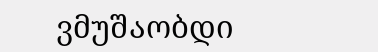ვმუშაობდი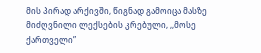მის პირად არქივში, წიგნად გამოიცა მასზე მიძღვნილი ლექსების კრებული, ,,მოსე ქართველი”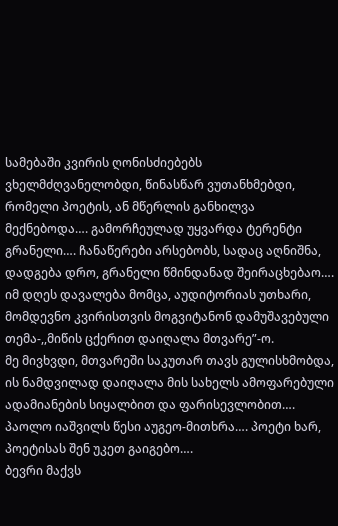სამებაში კვირის ღონისძიებებს ვხელმძღვანელობდი, წინასწარ ვუთანხმებდი, რომელი პოეტის, ან მწერლის განხილვა მექნებოდა…. გამორჩეულად უყვარდა ტერენტი გრანელი…. ჩანაწერები არსებობს, სადაც აღნიშნა, დადგება დრო, გრანელი წმინდანად შეირაცხებაო…. იმ დღეს დავალება მომცა, აუდიტორიას უთხარი, მომდევნო კვირისთვის მოგვიტანონ დამუშავებული თემა-,,მიწის ცქერით დაიღალა მთვარე”-ო.
მე მივხვდი, მთვარეში საკუთარ თავს გულისხმობდა, ის ნამდვილად დაიღალა მის სახელს ამოფარებული ადამიანების სიყალბით და ფარისევლობით….
პაოლო იაშვილს წესი აუგეო-მითხრა…. პოეტი ხარ, პოეტისას შენ უკეთ გაიგებო….
ბევრი მაქვს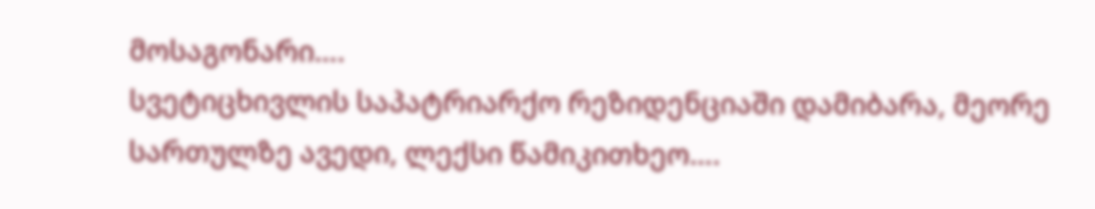მოსაგონარი….
სვეტიცხივლის საპატრიარქო რეზიდენციაში დამიბარა, მეორე სართულზე ავედი, ლექსი წამიკითხეო….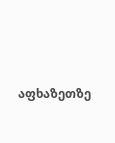აფხაზეთზე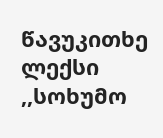წავუკითხე ლექსი ,,სოხუმო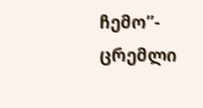ჩემო”- ცრემლი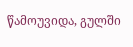წამოუვიდა, გულში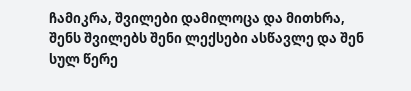ჩამიკრა, შვილები დამილოცა და მითხრა, შენს შვილებს შენი ლექსები ასწავლე და შენ სულ წერე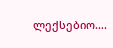ლექსებიო….